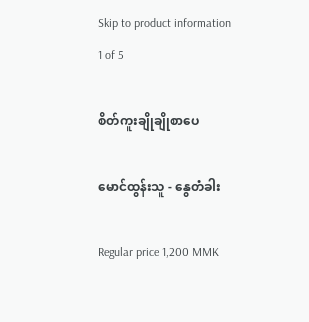Skip to product information
1 of 5

စိတ်ကူးချိုချိုစာပေ

မောင်ထွန်းသူ - နွေတံခါး

Regular price 1,200 MMK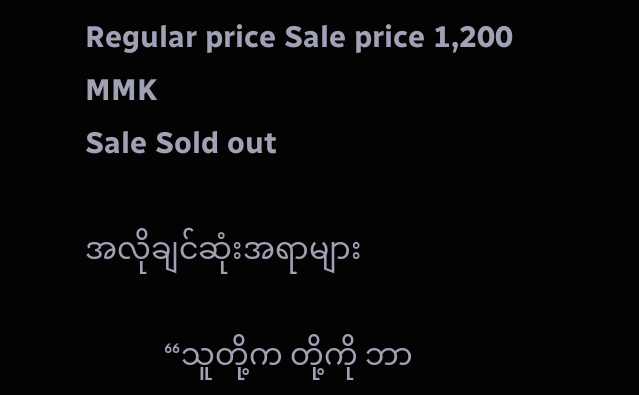Regular price Sale price 1,200 MMK
Sale Sold out

အလိုချင်ဆုံးအရာများ

          “သူတို့က တို့ကို ဘာ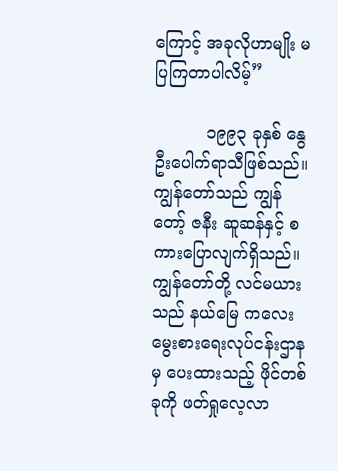ကြောင့် အခုလိုဟာမျိုး မပြကြတာပါလိမ့်”

          ၁၉၉၃ ခုနှစ် နွေဦးပေါက်ရာသီဖြစ်သည်။ ကျွန်တော်သည် ကျွန်တော့် ဇနီး ဆူဆန်နှင့် စကားပြောလျက်ရှိသည်။ ကျွန်တော်တို့ လင်မယားသည် နယ်မြေ ကလေးမွေးစားရေးလုပ်ငန်းဌာနမှ ပေးထားသည့် ဖိုင်တစ်ခုကို ဖတ်ရှုလေ့လာ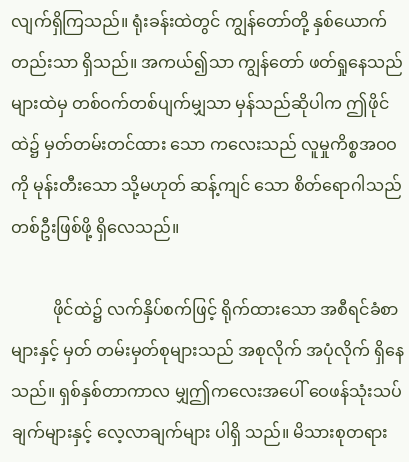လျက်ရှိကြသည်။ ရုံးခန်းထဲတွင် ကျွန်တော်တို့ နှစ်ယောက် တည်းသာ ရှိသည်။ အကယ်၍သာ ကျွန်တော် ဖတ်ရှုနေသည်များထဲမှ တစ်ဝက်တစ်ပျက်မျှသာ မှန်သည်ဆိုပါက ဤဖိုင်ထဲ၌ မှတ်တမ်းတင်ထား သော ကလေးသည် လူမှုကိစ္စအဝဝကို မုန်းတီးသော သို့မဟုတ် ဆန့်ကျင် သော စိတ်ရောဂါသည်တစ်ဦးဖြစ်ဖို့ ရှိလေသည်။

          ဖိုင်ထဲ၌ လက်နှိပ်စက်ဖြင့် ရိုက်ထားသော အစီရင်ခံစာများနှင့် မှတ် တမ်းမှတ်စုများသည် အစုလိုက် အပုံလိုက် ရှိနေသည်။ ရှစ်နှစ်တာကာလ မျှဤကလေးအပေါ် ဝေဖန်သုံးသပ်ချက်များနှင့် လေ့လာချက်များ ပါရှိ သည်။ မိသားစုတရား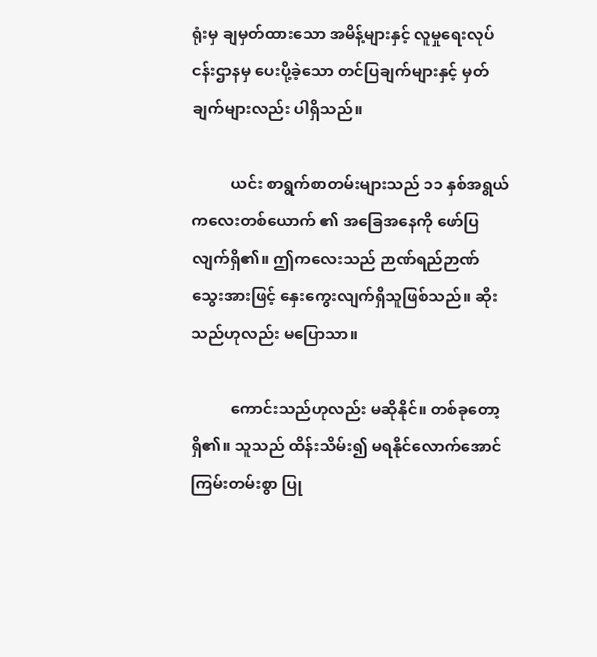ရုံးမှ ချမှတ်ထားသော အမိန့်များနှင့် လူမှုရေးလုပ်ငန်းဌာနမှ ပေးပို့ခဲ့သော တင်ပြချက်များနှင့် မှတ်ချက်များလည်း ပါရှိသည်။

          ယင်း စာရွက်စာတမ်းများသည် ၁၁ နှစ်အရွယ် ကလေးတစ်ယောက် ၏ အခြေအနေကို ဖော်ပြလျက်ရှိ၏။ ဤကလေးသည် ဉာဏ်ရည်ဉာဏ် သွေးအားဖြင့် နှေးကွေးလျက်ရှိသူဖြစ်သည်။ ဆိုးသည်ဟုလည်း မပြောသာ။

          ကောင်းသည်ဟုလည်း မဆိုနိုင်။ တစ်ခုတော့ ရှိ၏။ သူသည် ထိန်းသိမ်း၍ မရနိုင်လောက်အောင် ကြမ်းတမ်းစွာ ပြု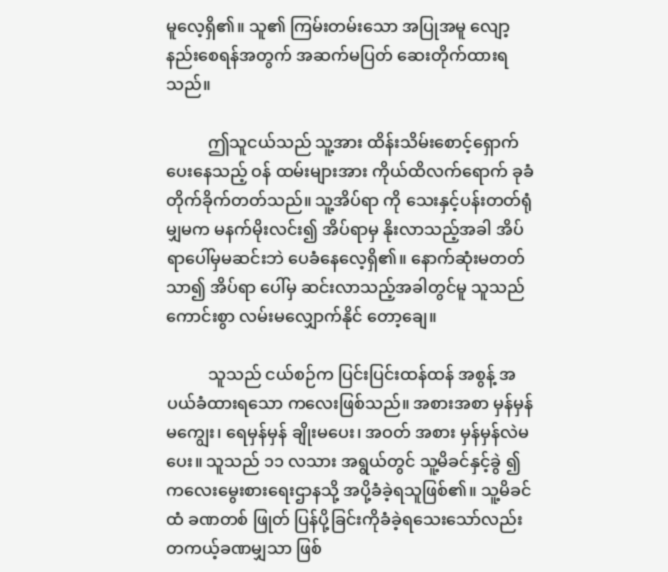မူလေ့ရှိ၏။ သူ၏ ကြမ်းတမ်းသော အပြုအမူ လျော့နည်းစေရန်အတွက် အဆက်မပြတ် ဆေးတိုက်ထားရသည်။

          ဤသူငယ်သည် သူ့အား ထိန်းသိမ်းစောင့်ရှောက်ပေးနေသည့် ဝန် ထမ်းများအား ကိုယ်ထိလက်ရောက် ခုခံတိုက်ခိုက်တတ်သည်။ သူ့အိပ်ရာ ကို သေးနှင့်ပန်းတတ်ရုံမျှမက မနက်မိုးလင်း၍ အိပ်ရာမှ နိုးလာသည့်အခါ အိပ်ရာပေါ်မှမဆင်းဘဲ ပေခံနေလေ့ရှိ၏။ နောက်ဆုံးမတတ်သာ၍ အိပ်ရာ ပေါ်မှ ဆင်းလာသည့်အခါတွင်မူ သူသည် ကောင်းစွာ လမ်းမလျှောက်နိုင် တော့ချေ။

          သူသည် ငယ်စဉ်က ပြင်းပြင်းထန်ထန် အစွန့် အပယ်ခံထားရသော ကလေးဖြစ်သည်။ အစားအစာ မှန်မှန်မကျွေး၊ ရေမှန်မှန် ချိုးမပေး၊ အဝတ် အစား မှန်မှန်လဲမပေး။ သူသည် ၁၁ လသား အရွယ်တွင် သူ့မိခင်နှင့်ခွဲ ၍ ကလေးမွေးစားရေးဌာနသို့ အပို့ခံခဲ့ရသူဖြစ်၏။ သူ့မိခင်ထံ ခဏတစ် ဖြုတ် ပြန်ပို့ခြင်းကိုခံခဲ့ရသေးသော်လည်း တကယ့်ခဏမျှသာ ဖြစ်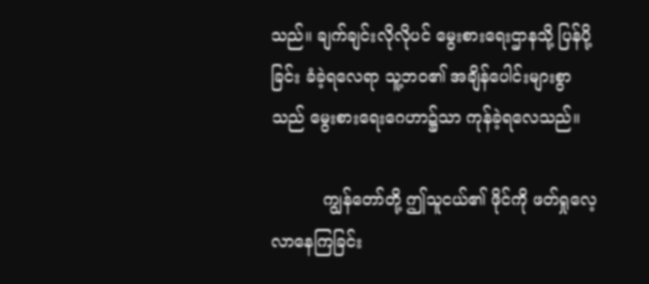သည်။ ချက်ချင်းလိုလိုပင် မွေးစားရေးဌာနသို့ ပြန်ပို့ခြင်း ခံခဲ့ရလေရာ သူ့ဘဝ၏ အချိန်ပေါင်းများစွာသည် မွေးစားရေးဂေဟာ၌သာ ကုန်ခဲ့ရလေသည်။

          ကျွန်တော်တို့ ဤသူငယ်၏ ဖိုင်ကို ဖတ်ရှုလေ့လာနေကြခြင်း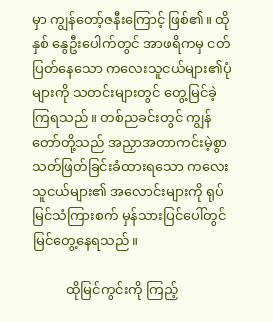မှာ ကျွန်တော့်ဇနီးကြောင့် ဖြစ်၏။ ထိုနှစ် နွေဦးပေါက်တွင် အာဖရိကမှ ငတ် ပြတ်နေသော ကလေးသူငယ်များ၏ပုံများကို သတင်းများတွင် တွေ့မြင်ခဲ့ ကြရသည်။ တစ်ညခင်းတွင် ကျွန်တော်တို့သည် အညှာအတာကင်းမဲ့စွာ သတ်ဖြတ်ခြင်းခံထားရသော ကလေးသူငယ်များ၏ အလောင်းများကို ရုပ်မြင်သံကြားစက် မှန်သားပြင်ပေါ်တွင် မြင်တွေ့နေရသည်။

          ထိုမြင်ကွင်းကို ကြည့်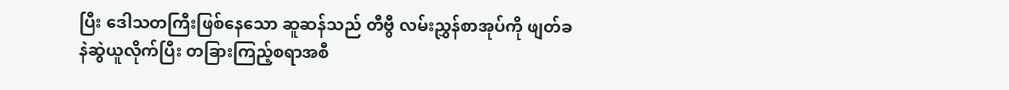ပြီး ဒေါသတကြီးဖြစ်နေသော ဆူဆန်သည် တီဗွီ လမ်းညွှန်စာအုပ်ကို ဖျတ်ခနဲဆွဲယူလိုက်ပြီး တခြားကြည့်စရာအစီ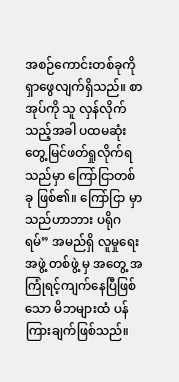အစဉ်ကောင်းတစ်ခုကို ရှာဖွေလျက်ရှိသည်။ စာအုပ်ကို သူ လှန်လိုက်သည့်အခါ ပထမဆုံး တွေ့မြင်ဖတ်ရှုလိုက်ရသည်မှာ ကြော်ငြာတစ်ခု ဖြစ်၏။ ကြော်ငြာ မှာ သည်ဟာဘား ပရိုဂရမ်” အမည်ရှိ လူမှုရေးအဖွဲ့ တစ်ဖွဲ့ မှ အတွေ့ အကြုံရင့်ကျက်နေပြီဖြစ်သော မိဘများထံ ပန်ကြားချက်ဖြစ်သည်။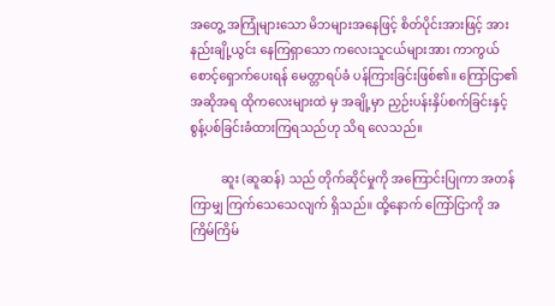အတွေ့ အကြုံများသော မိဘများအနေဖြင့် စိတ်ပိုင်းအားဖြင့် အားနည်းချို့ယွင်း နေကြရှာသော ကလေးသူငယ်များအား ကာကွယ်စောင့်ရှောက်ပေးရန် မေတ္တာရပ်ခံ ပန်ကြားခြင်းဖြစ်၏။ ကြော်ငြာ၏အဆိုအရ ထိုကလေးများထဲ မှ အချို့မှာ ညှဉ်းပန်းနှိပ်စက်ခြင်းနှင့် စွန့်ပစ်ခြင်းခံထားကြရသည်ဟု သိရ လေသည်။

          ဆူး (ဆူဆန်) သည် တိုက်ဆိုင်မှုကို အကြောင်းပြုကာ အတန်ကြာမျှ ကြက်သေသေလျက် ရှိသည်။ ထို့နောက် ကြော်ငြာကို အကြိမ်ကြိမ်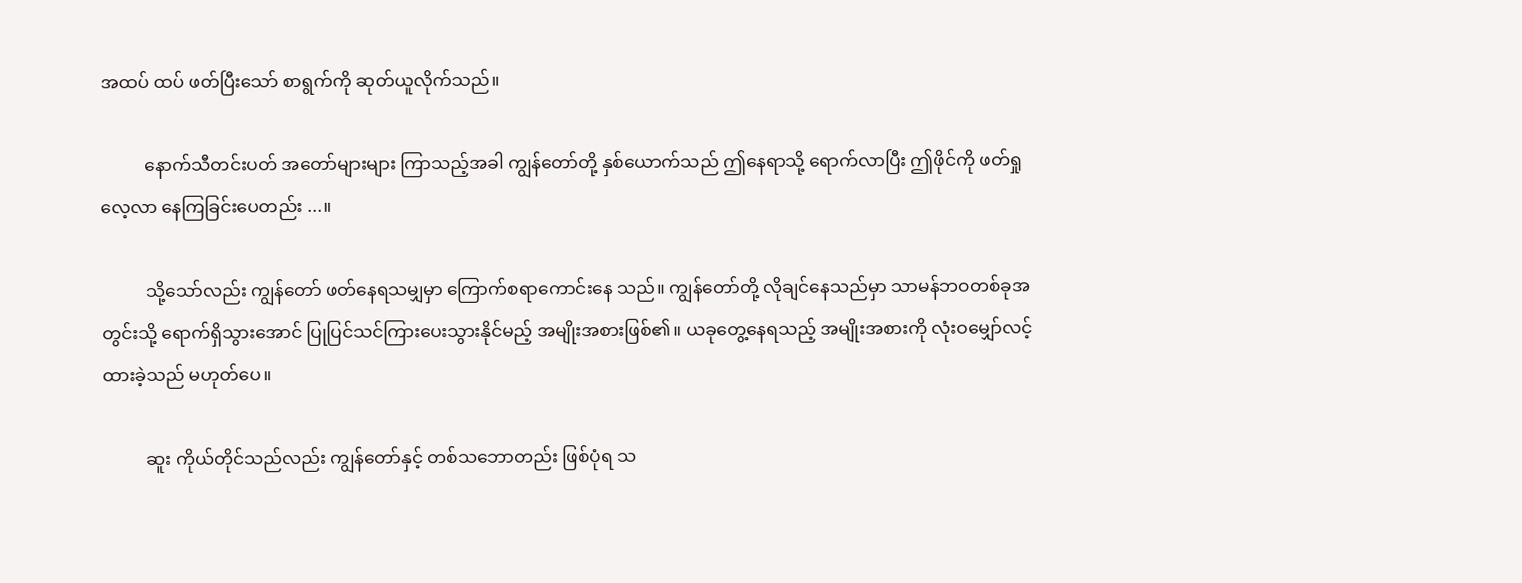အထပ် ထပ် ဖတ်ပြီးသော် စာရွက်ကို ဆုတ်ယူလိုက်သည်။

          နောက်သီတင်းပတ် အတော်များများ ကြာသည့်အခါ ကျွန်တော်တို့ နှစ်ယောက်သည် ဤနေရာသို့ ရောက်လာပြီး ဤဖိုင်ကို ဖတ်ရှုလေ့လာ နေကြခြင်းပေတည်း ...။

          သို့သော်လည်း ကျွန်တော် ဖတ်နေရသမျှမှာ ကြောက်စရာကောင်းနေ သည်။ ကျွန်တော်တို့ လိုချင်နေသည်မှာ သာမန်ဘဝတစ်ခုအတွင်းသို့ ရောက်ရှိသွားအောင် ပြုပြင်သင်ကြားပေးသွားနိုင်မည့် အမျိုးအစားဖြစ်၏။ ယခုတွေ့နေရသည့် အမျိုးအစားကို လုံးဝမျှော်လင့်ထားခဲ့သည် မဟုတ်ပေ။

          ဆူး ကိုယ်တိုင်သည်လည်း ကျွန်တော်နှင့် တစ်သဘောတည်း ဖြစ်ပုံရ သ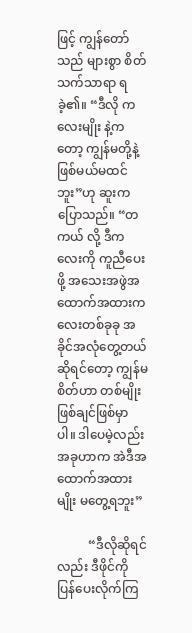ဖြင့် ကျွန်တော်သည် များစွာ စိတ်သက်သာရာ ရခဲ့၏။ “ဒီလို ကလေးမျိုး နဲ့ကတော့ ကျွန်မတို့နဲ့ ဖြစ်မယ်မထင်ဘူး”ဟု ဆူးက ပြောသည်။ “တကယ် လို့ ဒီကလေးကို ကူညီပေးဖို့ အသေးအဖွဲအထောက်အထားကလေးတစ်ခုခု အခိုင်အလုံတွေ့တယ်ဆိုရင်တော့ ကျွန်မစိတ်ဟာ တစ်မျိုးဖြစ်ချင်ဖြစ်မှာ ပါ။ ဒါပေမဲ့လည်း အခုဟာက အဲဒီအထောက်အထားမျိုး မတွေ့ရဘူး”

          “ဒီလိုဆိုရင်လည်း ဒီဖိုင်ကို ပြန်ပေးလိုက်ကြ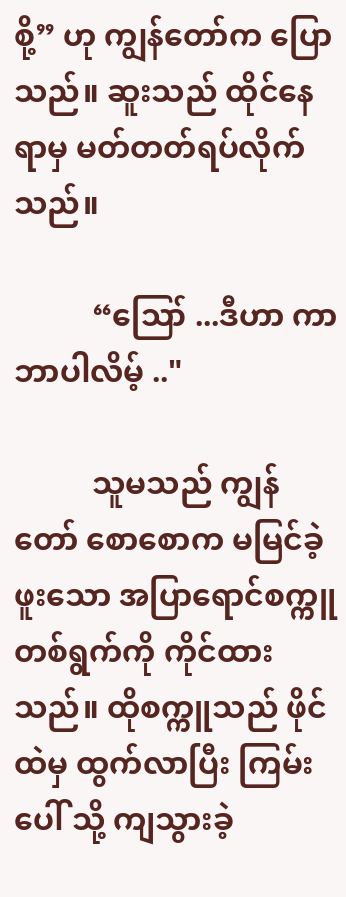စို့” ဟု ကျွန်တော်က ပြောသည်။ ဆူးသည် ထိုင်နေရာမှ မတ်တတ်ရပ်လိုက်သည်။

          “ဪ ...ဒီဟာ ကာဘာပါလိမ့် .."

          သူမသည် ကျွန်တော် စောစောက မမြင်ခဲ့ဖူးသော အပြာရောင်စက္ကူ တစ်ရွက်ကို ကိုင်ထားသည်။ ထိုစက္ကူသည် ဖိုင်ထဲမှ ထွက်လာပြီး ကြမ်းပေါ် သို့ ကျသွားခဲ့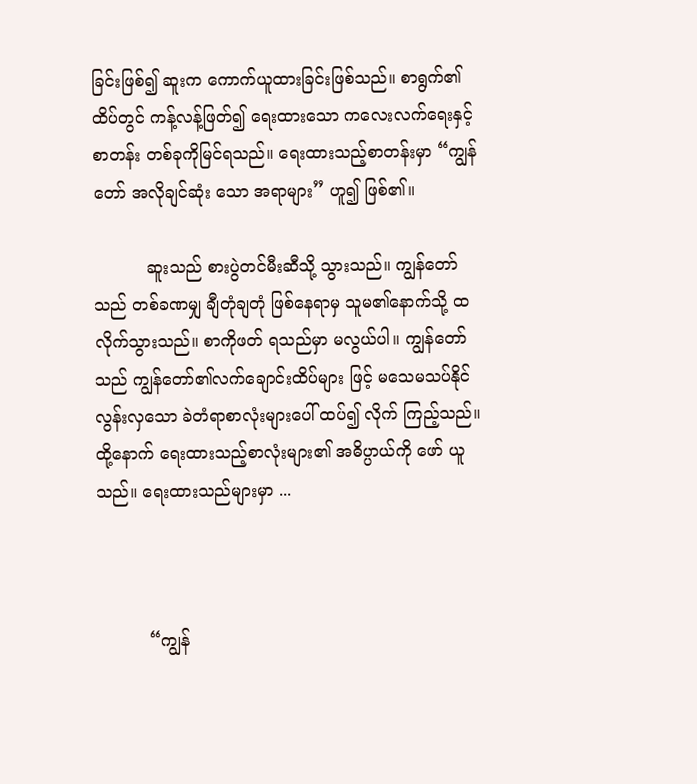ခြင်းဖြစ်၍ ဆူးက ကောက်ယူထားခြင်းဖြစ်သည်။ စာရွက်၏ ထိပ်တွင် ကန့်လန့်ဖြတ်၍ ရေးထားသော ကလေးလက်ရေးနှင့် စာတန်း တစ်ခုကိုမြင်ရသည်။ ရေးထားသည့်စာတန်းမှာ “ကျွန်တော် အလိုချင်ဆုံး သော အရာများ” ဟူ၍ ဖြစ်၏။

          ဆူးသည် စားပွဲတင်မီးဆီသို့ သွားသည်။ ကျွန်တော်သည် တစ်ခဏမျှ ချီတုံချတုံ ဖြစ်နေရာမှ သူမ၏နောက်သို့ ထလိုက်သွားသည်။ စာကိုဖတ် ရသည်မှာ မလွယ်ပါ။ ကျွန်တော်သည် ကျွန်တော်၏လက်ချောင်းထိပ်များ ဖြင့် မသေမသပ်နိုင်လွန်းလှသော ခဲတံရာစာလုံးများပေါ် ထပ်၍ လိုက် ကြည့်သည်။ ထို့နောက် ရေးထားသည့်စာလုံးများ၏ အဓိပ္ပာယ်ကို ဖော် ယူသည်။ ရေးထားသည်များမှာ ...



          “ကျွန်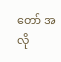တော် အလို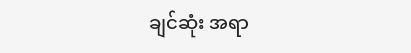ချင်ဆုံး အရာ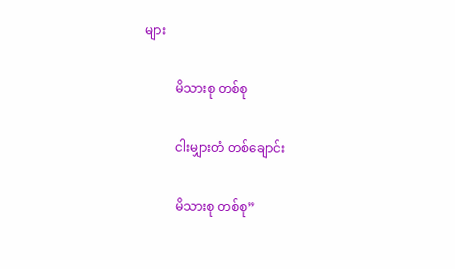များ

          မိသားစု တစ်စု

          ငါးမျှားတံ တစ်ချောင်း

          မိသားစု တစ်စု”